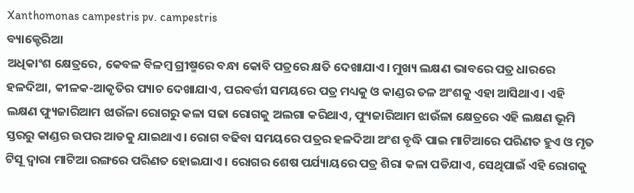Xanthomonas campestris pv. campestris
ବ୍ୟାକ୍ଟେରିଆ
ଅଧିକାଂଶ କ୍ଷେତ୍ରରେ, କେବଳ ବିଳମ୍ବ ଗ୍ରୀଷ୍ମରେ ବନ୍ଧା କୋବି ପତ୍ରରେ କ୍ଷତି ଦେଖାଯାଏ। ମୁଖ୍ୟ ଲକ୍ଷଣ ଭାବରେ ପତ୍ର ଧାରରେ ହଳଦିଆ, କୀଳକ-ଆକୃତିର ପ୍ୟାଚ ଦେଖାଯାଏ, ପରବର୍ତ୍ତୀ ସମୟରେ ପତ୍ର ମଧ୍ୟକୁ ଓ କାଣ୍ଡର ତଳ ଅଂଶକୁ ଏହା ଆସିଥାଏ। ଏହି ଲକ୍ଷଣ ଫ୍ୟୁଜାରିଆମ ଝାଉଁଳା ରୋଗରୁ କଳା ସଢା ରୋଗକୁ ଅଲଗା କରିଥାଏ, ଫ୍ୟୁଜାରିଆମ ଝାଉଁଳା କ୍ଷେତ୍ରରେ ଏହି ଲକ୍ଷଣ ଭୂମି ସ୍ତରରୁ କାଣ୍ଡର ଉପର ଆଡକୁ ଯାଇଥାଏ। ରୋଗ ବଢିବା ସମୟରେ ପତ୍ରର ହଳଦିଆ ଅଂଶ ବୃଦ୍ଧି ପାଇ ମାଟିଆରେ ପରିଣତ ହୁଏ ଓ ମୃତ ଟିସୂ ଦ୍ଵାରା ମାଟିଆ ରଙ୍ଗରେ ପରିଣତ ହୋଇଯାଏ। ରୋଗର ଶେଷ ପର୍ଯ୍ୟାୟରେ ପତ୍ର ଶିରା କଳା ପଡିଯାଏ, ସେଥିପାଇଁ ଏହି ରୋଗକୁ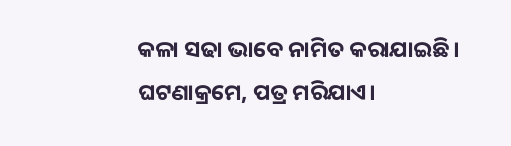କଳା ସଢା ଭାବେ ନାମିତ କରାଯାଇଛି। ଘଟଣାକ୍ରମେ, ପତ୍ର ମରିଯାଏ।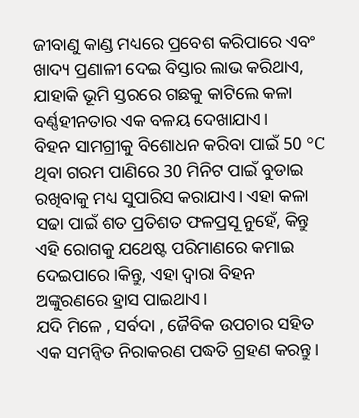ଜୀବାଣୁ କାଣ୍ଡ ମଧ୍ୟରେ ପ୍ରବେଶ କରିପାରେ ଏବଂ ଖାଦ୍ୟ ପ୍ରଣାଳୀ ଦେଇ ବିସ୍ତାର ଲାଭ କରିଥାଏ, ଯାହାକି ଭୂମି ସ୍ତରରେ ଗଛକୁ କାଟିଲେ କଳା ବର୍ଣ୍ଣହୀନତାର ଏକ ବଳୟ ଦେଖାଯାଏ।
ବିହନ ସାମଗ୍ରୀକୁ ବିଶୋଧନ କରିବା ପାଇଁ 50 °C ଥିବା ଗରମ ପାଣିରେ 30 ମିନିଟ ପାଇଁ ବୁଡାଇ ରଖିବାକୁ ମଧ୍ୟ ସୁପାରିସ କରାଯାଏ। ଏହା କଳା ସଢା ପାଇଁ ଶତ ପ୍ରତିଶତ ଫଳପ୍ରସୂ ନୁହେଁ, କିନ୍ତୁ ଏହି ରୋଗକୁ ଯଥେଷ୍ଟ ପରିମାଣରେ କମାଇ ଦେଇପାରେ।କିନ୍ତୁ, ଏହା ଦ୍ଵାରା ବିହନ ଅଙ୍କୁରଣରେ ହ୍ରାସ ପାଇଥାଏ।
ଯଦି ମିଳେ , ସର୍ବଦା , ଜୈବିକ ଉପଚାର ସହିତ ଏକ ସମନ୍ଵିତ ନିରାକରଣ ପଦ୍ଧତି ଗ୍ରହଣ କରନ୍ତୁ।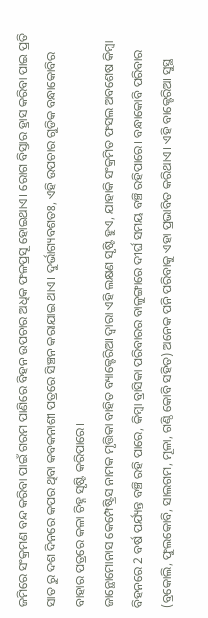ଜମିରେ ସଂକ୍ରମଣ ବନ୍ଦ କରିବା ପାଇଁ ଗରମ ପାଣିରେ ବିହନ ଉପଚାର ଅଧିକ ଫଳପ୍ରସୂ ହୋଇଥାଏ। ରୋଗ ବିସ୍ତାର ହ୍ରାସ କରିବା ପାଇ ପ୍ରତି ସାତ ରୁ ଦଶ ଦିନରେ କପର ଥିବା କବକନାଶୀ ପତ୍ରରେ ସିଞ୍ଚନ କରାଯାଇ ଥାଏ। ଦୁର୍ଭାଗ୍ୟବଶତଃ, ଏହି ଉପଚାର ଗୁଡିକ ବନ୍ଧାକୋବିର ବାହାର ପତ୍ରରେ କଳା ଚିହ୍ନ ସୃଷ୍ଟି କରିପାରେ।
ଜାନ୍ଥୋମୋନାସ କେମ୍ପେଷ୍ଟ୍ରିସ ନାମକ ମୃତ୍ତିକା ବାହିତ ବ୍ୟାକ୍ଟେରିଆ ଦ୍ଵାରା ଏହି ଲକ୍ଷଣ ସୃଷ୍ଟି ହୁଏ, ଯାହାକି ସଂକ୍ରମିତ ଫସଲ ଅବଶେଷ କିମ୍ବା ବିହନରେ 2 ବର୍ଷ ପର୍ଯ୍ୟନ୍ତ ବଞ୍ଚି ରହି ପାରେ, କିମ୍ବା ବ୍ରାସିକା ପରିବାରର ବାଳୁଙ୍ଗାରେ ଦୀର୍ଘ ସମୟ ବଞ୍ଚି ରହିପାରେ। ବନ୍ଧାକୋବି ପରିବାର (ବ୍ରକୋଲି, ଫୁଲକୋବି, ସାଲଗମ, ମୂଳା, ଗଣ୍ଠି କୋବି ସହିତ) ଅନେକ ପନି ପରିବାକୁ ଏହା ପ୍ରଭାବିତ କରିଥାଏ। ଏହି ବାକ୍ଟେରିଆ ସୁସ୍ଥ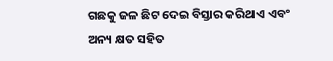ଗଛକୁ ଜଳ ଛିଟ ଦେଇ ବିସ୍ତାର କରିଥାଏ ଏବଂ ଅନ୍ୟ କ୍ଷତ ସହିତ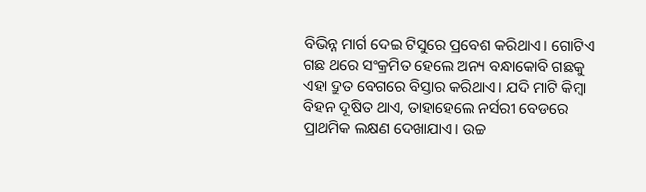ବିଭିନ୍ନ ମାର୍ଗ ଦେଇ ଟିସୁରେ ପ୍ରବେଶ କରିଥାଏ। ଗୋଟିଏ ଗଛ ଥରେ ସଂକ୍ରମିତ ହେଲେ ଅନ୍ୟ ବନ୍ଧାକୋବି ଗଛକୁ ଏହା ଦ୍ରୁତ ବେଗରେ ବିସ୍ତାର କରିଥାଏ। ଯଦି ମାଟି କିମ୍ବା ବିହନ ଦୂଷିତ ଥାଏ, ତାହାହେଲେ ନର୍ସରୀ ବେଡରେ ପ୍ରାଥମିକ ଲକ୍ଷଣ ଦେଖାଯାଏ। ଉଚ୍ଚ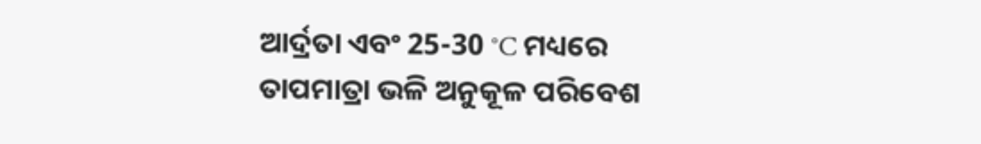ଆର୍ଦ୍ରତା ଏବଂ 25-30 °C ମଧ୍ୟରେ ତାପମାତ୍ରା ଭଳି ଅନୁକୂଳ ପରିବେଶ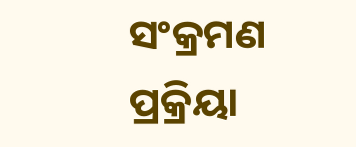ସଂକ୍ରମଣ ପ୍ରକ୍ରିୟା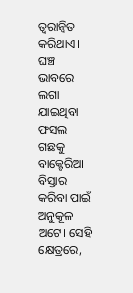ତ୍ୱରାନ୍ୱିତ କରିଥାଏ। ଘଞ୍ଚ ଭାବରେ ଲଗା ଯାଇଥିବା ଫସଲ ଗଛକୁ ବାକ୍ଟେରିଆ ବିସ୍ତାର କରିବା ପାଇଁ ଅନୁକୂଳ ଅଟେ। ସେହି କ୍ଷେତ୍ରରେ,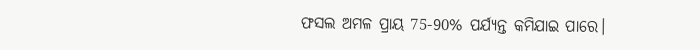ଫସଲ ଅମଳ ପ୍ରାୟ 75-90% ପର୍ଯ୍ୟନ୍ତ କମିଯାଇ ପାରେ।